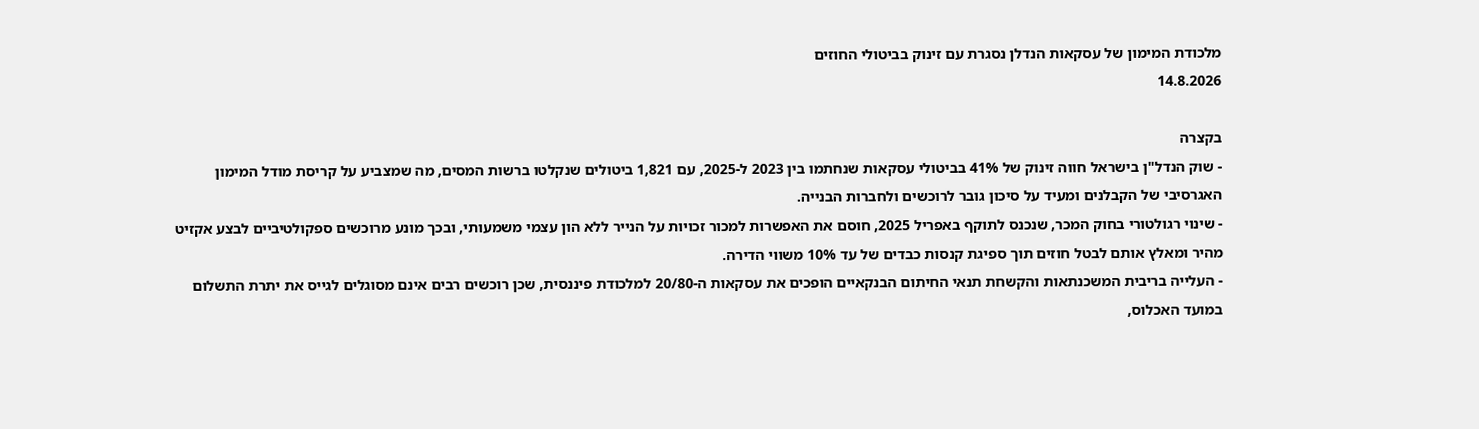מלכודת המימון של עסקאות הנדלן נסגרת עם זינוק בביטולי החוזים
14.8.2026

בקצרה
- שוק הנדל"ן בישראל חווה זינוק של 41% בביטולי עסקאות שנחתמו בין 2023 ל-2025, עם 1,821 ביטולים שנקלטו ברשות המסים, מה שמצביע על קריסת מודל המימון האגרסיבי של הקבלנים ומעיד על סיכון גובר לרוכשים ולחברות הבנייה.
- שינוי רגולטורי בחוק המכר, שנכנס לתוקף באפריל 2025, חוסם את האפשרות למכור זכויות על הנייר ללא הון עצמי משמעותי, ובכך מונע מרוכשים ספקולטיביים לבצע אקזיט מהיר ומאלץ אותם לבטל חוזים תוך ספיגת קנסות כבדים של עד 10% משווי הדירה.
- העלייה בריבית המשכנתאות והקשחת תנאי החיתום הבנקאיים הופכים את עסקאות ה-20/80 למלכודת פיננסית, שכן רוכשים רבים אינם מסוגלים לגייס את יתרת התשלום במועד האכלוס,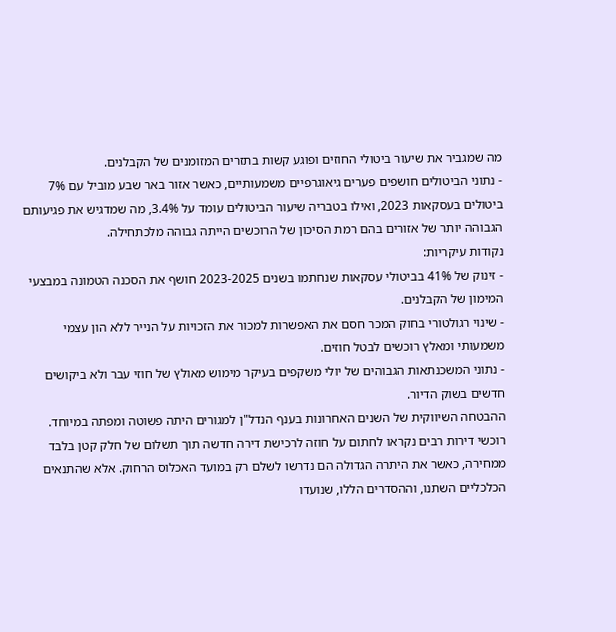מה שמגביר את שיעור ביטולי החוזים ופוגע קשות בתזרים המזומנים של הקבלנים.
- נתוני הביטולים חושפים פערים גיאוגרפיים משמעותיים, כאשר אזור באר שבע מוביל עם 7% ביטולים בעסקאות 2023, ואילו בטבריה שיעור הביטולים עומד על 3.4%, מה שמדגיש את פגיעותם הגבוהה יותר של אזורים בהם רמת הסיכון של הרוכשים הייתה גבוהה מלכתחילה.
נקודות עיקריות:
- זינוק של 41% בביטולי עסקאות שנחתמו בשנים 2023-2025 חושף את הסכנה הטמונה במבצעי המימון של הקבלנים.
- שינוי רגולטורי בחוק המכר חסם את האפשרות למכור את הזכויות על הנייר ללא הון עצמי משמעותי ומאלץ רוכשים לבטל חוזים.
- נתוני המשכנתאות הגבוהים של יולי משקפים בעיקר מימוש מאולץ של חוזי עבר ולא ביקושים חדשים בשוק הדיור.
ההבטחה השיווקית של השנים האחרונות בענף הנדל"ן למגורים היתה פשוטה ומפתה במיוחד. רוכשי דירות רבים נקראו לחתום על חוזה לרכישת דירה חדשה תוך תשלום של חלק קטן בלבד ממחירה, כאשר את היתרה הגדולה הם נדרשו לשלם רק במועד האכלוס הרחוק. אלא שהתנאים הכלכליים השתנו, וההסדרים הללו, שנועדו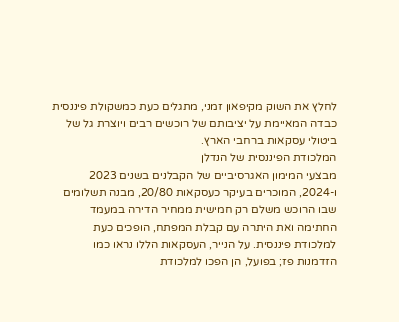לחלץ את השוק מקיפאון זמני, מתגלים כעת כמשקולת פיננסית כבדה המאיימת על יציבותם של רוכשים רבים ויוצרת גל של ביטולי עסקאות ברחבי הארץ.
המלכודת הפיננסית של הנדלן
מבצעי המימון האגרסיביים של הקבלנים בשנים 2023 ו-2024, המוכרים בעיקר כעסקאות 20/80, מבנה תשלומים שבו הרוכש משלם רק חמישית ממחיר הדירה במעמד החתימה ואת היתרה עם קבלת המפתח, הופכים כעת למלכודת פיננסית. על הנייר, העסקאות הללו נראו כמו הזדמנות פז; בפועל, הן הפכו למלכודת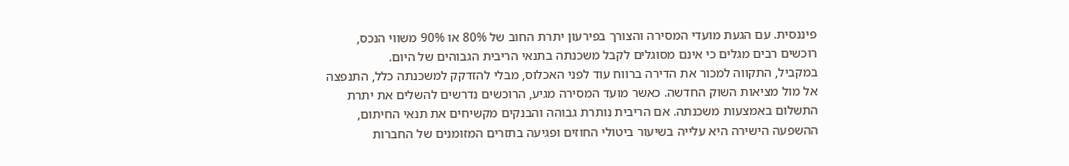פיננסית. עם הגעת מועדי המסירה והצורך בפירעון יתרת החוב של 80% או 90% משווי הנכס, רוכשים רבים מגלים כי אינם מסוגלים לקבל משכנתה בתנאי הריבית הגבוהים של היום.
במקביל, התקווה למכור את הדירה ברווח עוד לפני האכלוס, מבלי להזדקק למשכנתה כלל, התנפצה אל מול מציאות השוק החדשה. כאשר מועד המסירה מגיע, הרוכשים נדרשים להשלים את יתרת התשלום באמצעות משכנתה. אם הריבית נותרת גבוהה והבנקים מקשיחים את תנאי החיתום, ההשפעה הישירה היא עלייה בשיעור ביטולי החוזים ופגיעה בתזרים המזומנים של החברות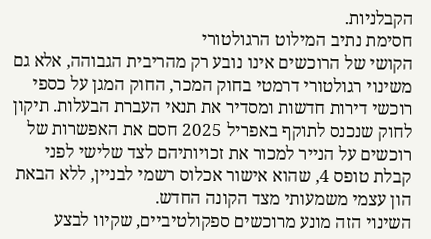הקבלניות.
חסימת נתיב המילוט הרגולטורי
הקושי של הרוכשים אינו נובע רק מהריבית הגבוהה, אלא גם משינוי רגולטורי דרמטי בחוק המכר, החוק המגן על כספי רוכשי דירות חדשות ומסדיר את תנאי העברת הבעלות. תיקון לחוק שנכנס לתוקף באפריל 2025 חסם את האפשרות של רוכשים על הנייר למכור את זכויותיהם לצד שלישי לפני קבלת טופס 4, שהוא אישור אכלוס רשמי לבניין, ללא הבאת הון עצמי משמעותי מצד הקונה החדש.
השינוי הזה מונע מרוכשים ספקולטיביים, שקיוו לבצע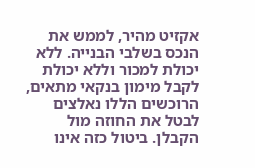אקזיט מהיר, לממש את הנכס בשלבי הבנייה. ללא יכולת למכור וללא יכולת לקבל מימון בנקאי מתאים, הרוכשים הללו נאלצים לבטל את החוזה מול הקבלן. ביטול כזה אינו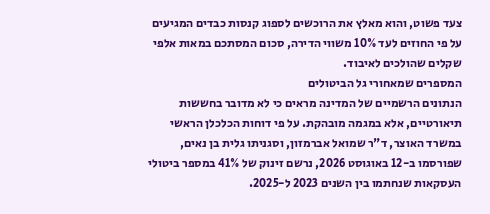צעד פשוט, והוא מאלץ את הרוכשים לספוג קנסות כבדים המגיעים על פי החוזים לעד 10% משווי הדירה, סכום המסתכם במאות אלפי שקלים שהולכים לאיבוד.
המספרים שמאחורי גל הביטולים
הנתונים הרשמיים של המדינה מראים כי לא מדובר בחששות תיאורטיים, אלא במגמה מובהקת. על פי דוחות הכלכלן הראשי במשרד האוצר, ד"ר שמואל אברמזון, וסגניתו גלית בן נאים, שפורסמו ב-12 באוגוסט 2026, נרשם זינוק של 41% במספר ביטולי העסקאות שנחתמו בין השנים 2023 ל-2025.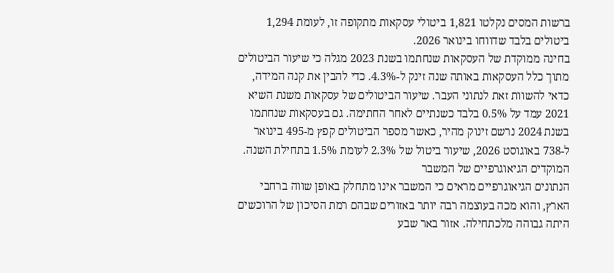ברשות המסים נקלטו 1,821 ביטולי עסקאות מתקופה זו, לעומת 1,294 ביטולים בלבד שדווחו בינואר 2026.
בחינה ממוקדת של העסקאות שנחתמו בשנת 2023 מגלה כי שיעור הביטולים מתוך כלל העסקאות באותה שנה זינק ל-4.3%. כדי להבין את קנה המידה, כדאי להשוות זאת לנתוני העבר. שיעור הביטולים של עסקאות משנת השיא 2021 עמד על 0.5% בלבד כשנתיים לאחר החתימה. גם בעסקאות שנחתמו בשנת 2024 נרשם זינוק מהיר, כאשר מספר הביטולים קפץ מ-495 בינואר ל-738 באוגוסט 2026, שיעור ביטול של 2.3% לעומת 1.5% בתחילת השנה.
המוקדים הגיאוגרפיים של המשבר
הנתונים הגיאוגרפיים מראים כי המשבר אינו מתחלק באופן שווה ברחבי הארץ, והוא מכה בעוצמה רבה יותר באזורים שבהם רמת הסיכון של הרוכשים היתה גבוהה מלכתחילה. אזור באר שבע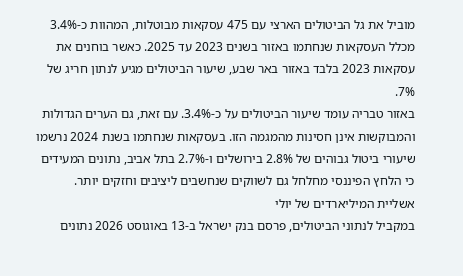מוביל את גל הביטולים הארצי עם 475 עסקאות מבוטלות, המהוות כ-3.4% מכלל העסקאות שנחתמו באזור בשנים 2023 עד 2025. כאשר בוחנים את עסקאות 2023 בלבד באזור באר שבע, שיעור הביטולים מגיע לנתון חריג של 7%.
באזור טבריה עומד שיעור הביטולים על כ-3.4%. עם זאת, גם הערים הגדולות והמבוקשות אינן חסינות מהמגמה הזו. בעסקאות שנחתמו בשנת 2024 נרשמו שיעורי ביטול גבוהים של 2.8% בירושלים ו-2.7% בתל אביב, נתונים המעידים כי הלחץ הפיננסי מחלחל גם לשווקים שנחשבים ליציבים וחזקים יותר.
אשליית המיליארדים של יולי
במקביל לנתוני הביטולים, פרסם בנק ישראל ב-13 באוגוסט 2026 נתונים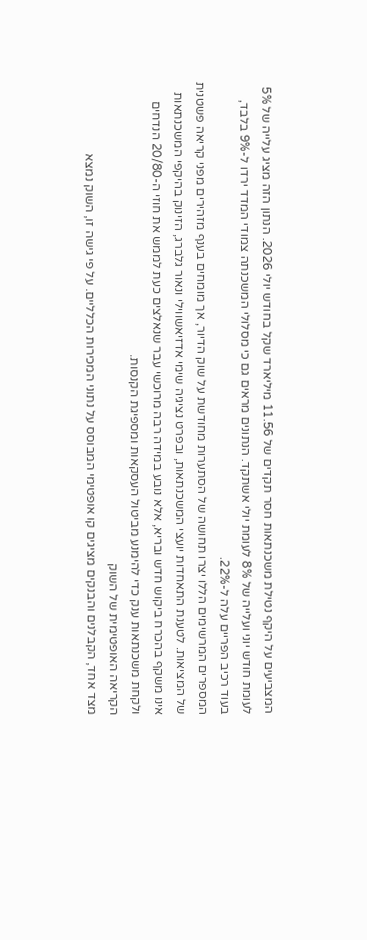המצביעים על היקף נטילת משכנתאות חסר תקדים של 11.56 מיליארד שקל בחודש יולי 2026. הנתון הזה מציג עלייה של 5% לעומת חודש יוני ועלייה של 8% לעומת יולי אשתקד. הנתונים מראים גם כי מסלולי המשכנתה צמודי המדד ירדו ל-9% בלבד, בעוד רכיב הפריים עלה ל-22%.
המספרים המרשימים הללו יצרו תחושה של הסתערות מחודשת על שוק הדיור, אך מומחים בענף מזהירים מפני קריאה פשטנית של המציאות. לטענת התאחדות יועצי המשכנתאות, ובפרט נציגיה שימי אדזיאשווילי ונאור גלברג, הזינוק בהיקפי המשכנתאות אינו משקף בהכרח ביקוש חדש ובריא, אלא נובע במידה רבה מרוכשי עבר שנאלצים כעת לממש את חוזי ה-20/80 הנדחים ולקחת משכנתאות ענק כדי להימנע מביטול העסקאות ומספיגת הקנסות.
הקריאה האופטימית של השוק
מצד אחד, הקבלנים והבנקים מציגים קו אופטימי המבוסס על נתוני המכירות הכלליים. על פי גישה זו, השוק נמצא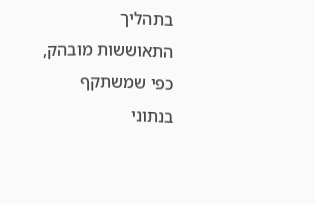בתהליך התאוששות מובהק, כפי שמשתקף בנתוני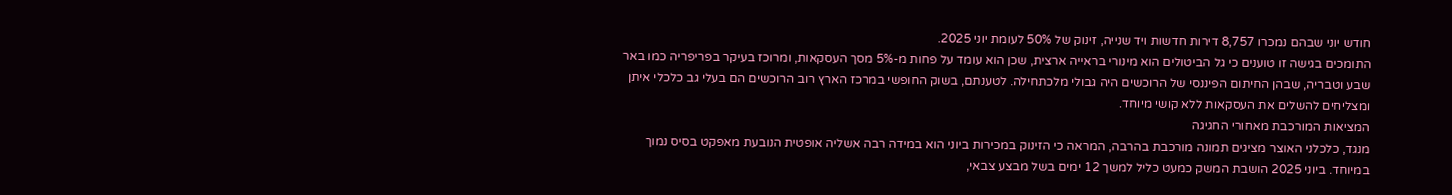חודש יוני שבהם נמכרו 8,757 דירות חדשות ויד שנייה, זינוק של 50% לעומת יוני 2025.
התומכים בגישה זו טוענים כי גל הביטולים הוא מינורי בראייה ארצית, שכן הוא עומד על פחות מ-5% מסך העסקאות, ומרוכז בעיקר בפריפריה כמו באר שבע וטבריה, שבהן החיתום הפיננסי של הרוכשים היה גבולי מלכתחילה. לטענתם, בשוק החופשי במרכז הארץ רוב הרוכשים הם בעלי גב כלכלי איתן ומצליחים להשלים את העסקאות ללא קושי מיוחד.
המציאות המורכבת מאחורי החגיגה
מנגד, כלכלני האוצר מציגים תמונה מורכבת בהרבה, המראה כי הזינוק במכירות ביוני הוא במידה רבה אשליה אופטית הנובעת מאפקט בסיס נמוך במיוחד. ביוני 2025 הושבת המשק כמעט כליל למשך 12 ימים בשל מבצע צבאי,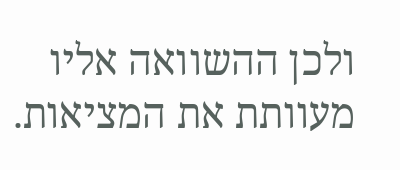ולכן ההשוואה אליו מעוותת את המציאות.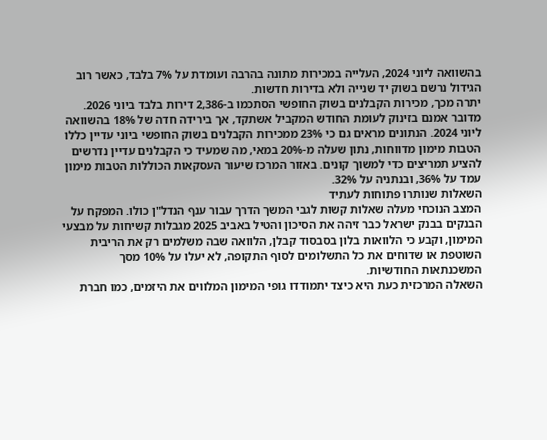בהשוואה ליוני 2024, העלייה במכירות מתונה בהרבה ועומדת על 7% בלבד, כאשר רוב הגידול נרשם בשוק יד שנייה ולא בדירות חדשות.
יתרה מכך, מכירות הקבלנים בשוק החופשי הסתכמו ב-2,386 דירות בלבד ביוני 2026. מדובר אמנם בזינוק לעומת החודש המקביל אשתקד, אך בירידה חדה של 18% בהשוואה ליוני 2024. הנתונים מראים גם כי 23% ממכירות הקבלנים בשוק החופשי ביוני עדיין כללו הטבות מימון מדווחות, נתון שעלה מ-20% במאי, מה שמעיד כי הקבלנים עדיין נדרשים להציע תמריצים כדי למשוך קונים. באזור המרכז שיעור העסקאות הכוללות הטבות מימון עמד על 36%, ובנתניה על 32%.
השאלות שנותרו פתוחות לעתיד
המצב הנוכחי מעלה שאלות קשות לגבי המשך הדרך עבור ענף הנדל"ן כולו. המפקח על הבנקים בבנק ישראל כבר זיהה את הסיכון והטיל באביב 2025 מגבלות קשיחות על מבצעי המימון, וקבע כי הלוואות בלון בסבסוד קבלן, הלוואה שבה משלמים רק את הריבית השוטפת או שדוחים את כל התשלומים לסוף התקופה, לא יעלו על 10% מסך המשכנתאות החודשיות.
השאלה המרכזית כעת היא כיצד יתמודדו גופי המימון המלווים את היזמים, כמו חברת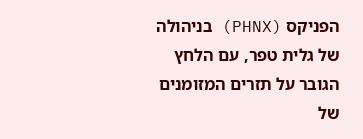הפניקס (PHNX) בניהולה של גלית טפר, עם הלחץ הגובר על תזרים המזומנים של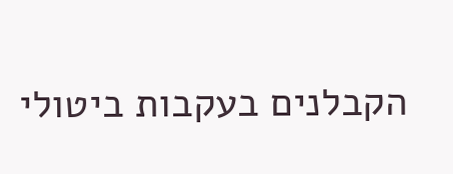הקבלנים בעקבות ביטולי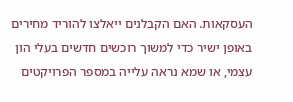העסקאות. האם הקבלנים ייאלצו להוריד מחירים באופן ישיר כדי למשוך רוכשים חדשים בעלי הון עצמי, או שמא נראה עלייה במספר הפרויקטים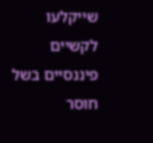שייקלעו לקשיים פיננסיים בשל חוסר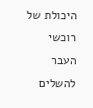היכולת של רוכשי העבר להשלים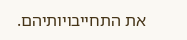את התחייבויותיהם.